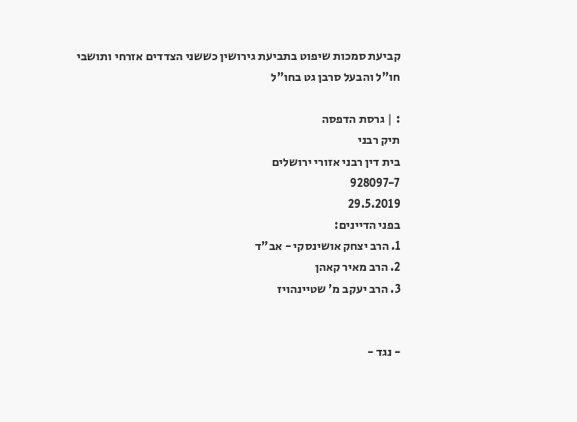קביעת סמכות שיפוט בתביעת גירושין כששני הצדדים אזרחי ותושבי חו"ל והבעל סרבן גט בחו"ל

: | גרסת הדפסה
תיק רבני
בית דין רבני אזורי ירושלים
928097-7
29.5.2019
בפני הדיינים:
1. הרב יצחק אושינסקי - אב"ד
2. הרב מאיר קאהן
3. הרב יעקב מ' שטיינהויז


- נגד -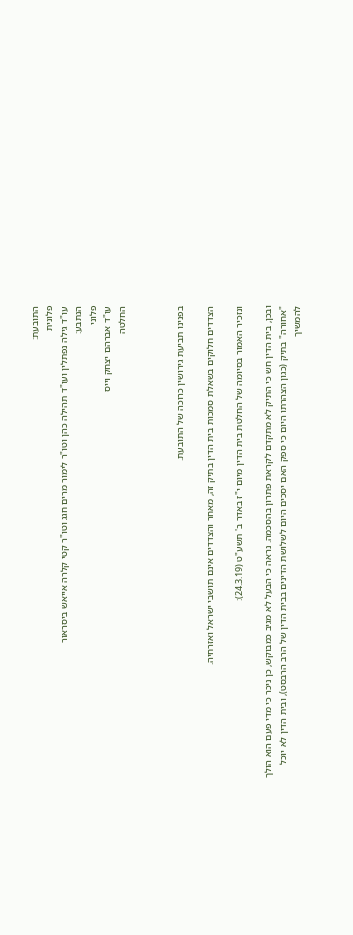התובעת:
פלונית
עו"ד גילה נפתלין ועו"ד תהילה כהן וטו"ר לימור מרים חגג וטו"ר קטי קלרה אייאש ביסראור
הנתבע:
פלוני
עו"ד אברהם יצחק וייס
החלטה



בפנינו תביעת גירושין כרוכה של התובעת.

הצדדים חלוקים בשאלת סמכות בית הדין בתיק זה, מאחר והצדדים אינם תושבי ישראל ואזרחיה.

ונזכיר האמור בסיומה של החלטת בית הדין מיום י"ז באדר ב' תשע"ט (24.3.19):

ובכן, בית הדין חש כי התיק לא מתקדם לקראת פתרון בהסכמה. נראה כי הבעל לא מגיב כמבוקש, כן ניכר כי מדי פעם הוא הולך "אחורה" בתיק (כגון הצהרתו היום כי ספק האם יסכים היום לשלושת הדינים בבית הדין של הרב הרבסט), ובית הדין לא יוכל להמשיך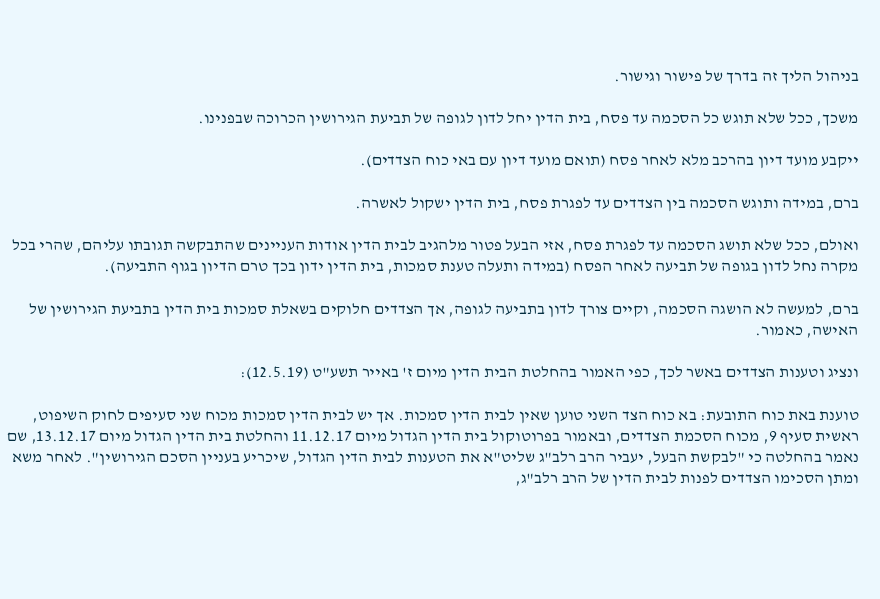בניהול הליך זה בדרך של פישור וגישור.

משכך, ככל שלא תוגש כל הסכמה עד פסח, בית הדין יחל לדון לגופה של תביעת הגירושין הכרוכה שבפנינו.

ייקבע מועד דיון בהרכב מלא לאחר פסח (תואם מועד דיון עם באי כוח הצדדים).

ברם, במידה ותוגש הסכמה בין הצדדים עד לפגרת פסח, בית הדין ישקול לאשרה.

ואולם, ככל שלא תושג הסכמה עד לפגרת פסח, אזי הבעל פטור מלהגיב לבית הדין אודות העניינים שהתבקשה תגובתו עליהם, שהרי בכל מקרה נחל לדון בגופה של תביעה לאחר הפסח (במידה ותעלה טענת סמכות, בית הדין ידון בכך טרם הדיון בגוף התביעה).

ברם, למעשה לא הושגה הסכמה, וקיים צורך לדון בתביעה לגופה, אך הצדדים חלוקים בשאלת סמכות בית הדין בתביעת הגירושין של האישה, כאמור.

ונציג וטענות הצדדים באשר לכך, כפי האמור בהחלטת הבית הדין מיום ז' באייר תשע"ט (12.5.19):

טוענת באת כוח התובעת: בא כוח הצד השני טוען שאין לבית הדין סמכות. אך יש לבית הדין סמכות מכוח שני סעיפים לחוק השיפוט, ראשית סעיף 9, מכוח הסכמת הצדדים, ובאמור בפרוטוקול בית הדין הגדול מיום 11.12.17 והחלטת בית הדין הגדול מיום 13.12.17, שם נאמר בהחלטה כי "לבקשת הבעל, יעביר הרב רלב"ג שליט"א את הטענות לבית הדין הגדול, שיכריע בעניין הסכם הגירושין". לאחר משא ומתן הסכימו הצדדים לפנות לבית הדין של הרב רלב"ג,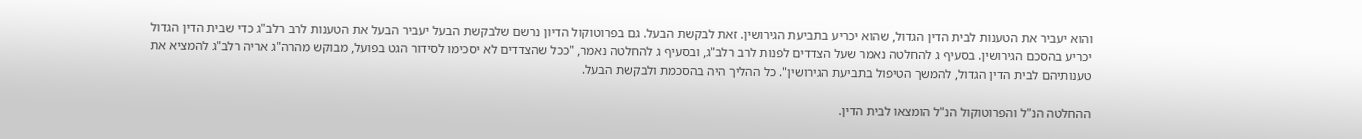והוא יעביר את הטענות לבית הדין הגדול, שהוא יכריע בתביעת הגירושין. זאת לבקשת הבעל. גם בפרוטוקול הדיון נרשם שלבקשת הבעל יעביר הבעל את הטענות לרב רלב"ג כדי שבית הדין הגדול יכריע בהסכם הגירושין. בסעיף ג להחלטה נאמר שעל הצדדים לפנות לרב רלב"ג, ובסעיף ג להחלטה נאמר, "ככל שהצדדים לא יסכימו לסידור הגט בפועל, מבוקש מהרה"ג אריה רלב"ג להמציא את טענותיהם לבית הדין הגדול, להמשך הטיפול בתביעת הגירושין". כל ההליך היה בהסכמת ולבקשת הבעל.

ההחלטה הנ"ל והפרוטוקול הנ"ל הומצאו לבית הדין.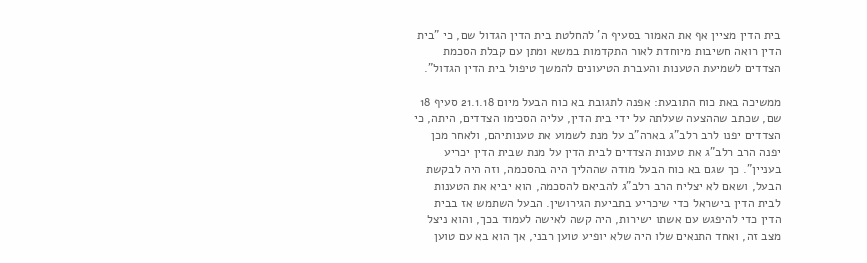בית הדין מציין אף את האמור בסעיף ה' להחלטת בית הדין הגדול שם, כי "בית הדין רואה חשיבות מיוחדת לאור התקדמות במשא ומתן עם קבלת הסכמת הצדדים לשמיעת הטענות והעברת הטיעונים להמשך טיפול בית הדין הגדול".

ממשיכה באת כוח התובעת: אפנה לתגובת בא כוח הבעל מיום 21.1.18 סעיף 18 שם, שכתב שההצעה שעלתה על ידי בית הדין, עליה הסכימו הצדדים, היתה, כי הצדדים יפנו לרב רלב"ג בארה"ב על מנת לשמוע את טענותיהם, ולאחר מכן יפנה הרב רלב"ג את טענות הצדדים לבית הדין על מנת שבית הדין יכריע בעניין". כך שגם בא כוח הבעל מודה שההליך היה בהסכמה, וזה היה לבקשת הבעל, ושאם לא יצליח הרב רלב"ג להביאם להסכמה, הוא יביא את הטענות לבית הדין בישראל כדי שיכריע בתביעת הגירושין. הבעל השתמש אז בבית הדין כדי להיפגש עם אשתו ישירות, היה קשה לאישה לעמוד בכך, והוא ניצל מצב זה, ואחד התנאים שלו היה שלא יופיע טוען רבני, אך הוא בא עם טוען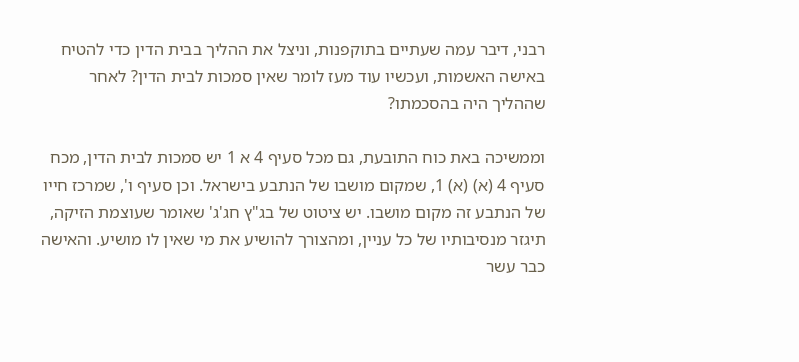רבני, דיבר עמה שעתיים בתוקפנות, וניצל את ההליך בבית הדין כדי להטיח באישה האשמות, ועכשיו עוד מעז לומר שאין סמכות לבית הדין? לאחר שההליך היה בהסכמתו?

וממשיכה באת כוח התובעת, גם מכל סעיף 4 א 1 יש סמכות לבית הדין, מכח סעיף 4 (א) (א) 1, שמקום מושבו של הנתבע בישראל. וכן סעיף ו', שמרכז חייו של הנתבע זה מקום מושבו. יש ציטוט של בג"ץ חג'ג' שאומר שעוצמת הזיקה, תיגזר מנסיבותיו של כל עניין, ומהצורך להושיע את מי שאין לו מושיע. והאישה כבר עשר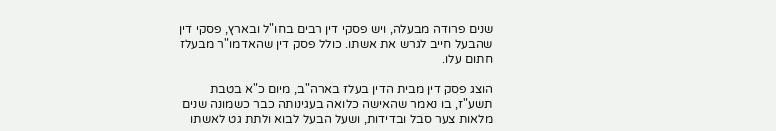שנים פרודה מבעלה, ויש פסקי דין רבים בחו"ל ובארץ, פסקי דין שהבעל חייב לגרש את אשתו. כולל פסק דין שהאדמו"ר מבעלז חתום עלו.

הוצג פסק דין מבית הדין בעלז בארה"ב, מיום כ"א בטבת תשע"ז, בו נאמר שהאישה כלואה בעגינותה כבר כשמונה שנים מלאות צער סבל ובדידות, ושעל הבעל לבוא ולתת גט לאשתו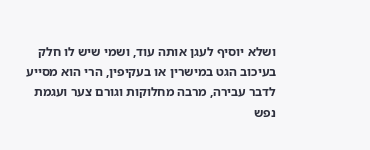ושלא יוסיף לעגן אותה עוד, ושמי שיש לו חלק בעיכוב הגט במישרין או בעקיפין, הרי הוא מסייע לדבר עבירה, מרבה מחלוקות וגורם צער ועגמת נפש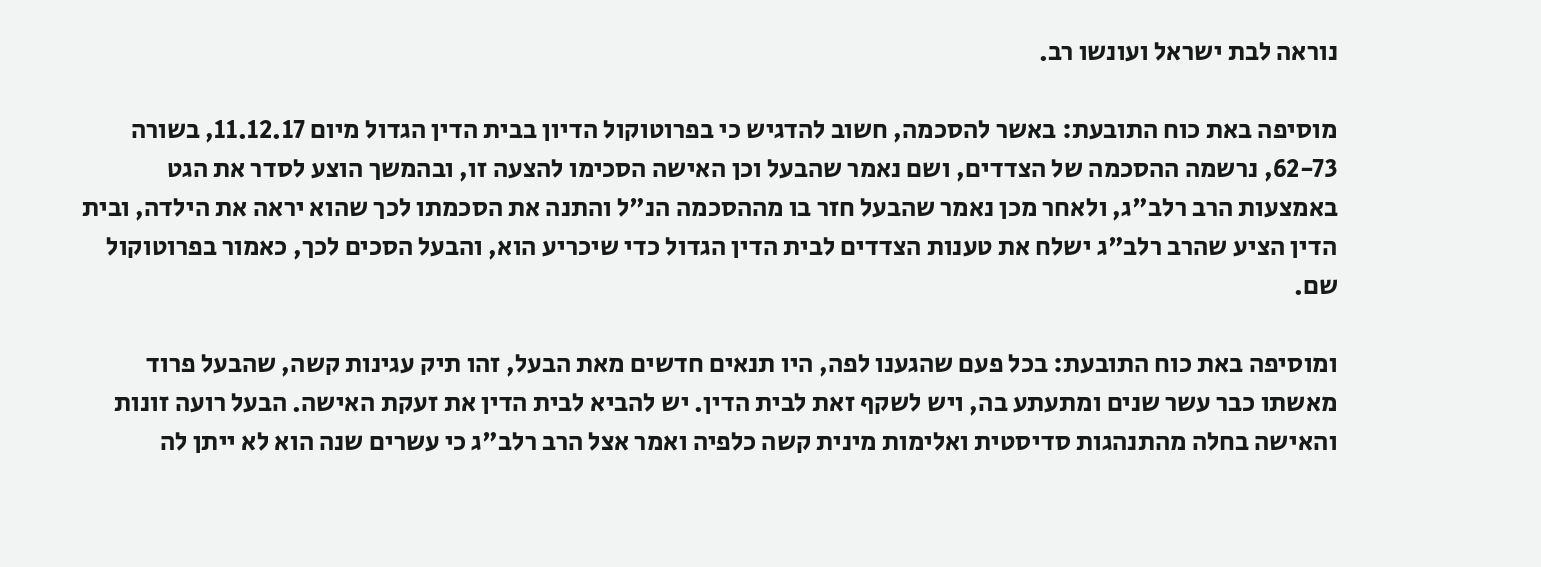נוראה לבת ישראל ועונשו רב.

מוסיפה באת כוח התובעת: באשר להסכמה, חשוב להדגיש כי בפרוטוקול הדיון בבית הדין הגדול מיום 11.12.17, בשורה 62-73, נרשמה ההסכמה של הצדדים, ושם נאמר שהבעל וכן האישה הסכימו להצעה זו, ובהמשך הוצע לסדר את הגט באמצעות הרב רלב"ג, ולאחר מכן נאמר שהבעל חזר בו מההסכמה הנ"ל והתנה את הסכמתו לכך שהוא יראה את הילדה, ובית הדין הציע שהרב רלב"ג ישלח את טענות הצדדים לבית הדין הגדול כדי שיכריע הוא, והבעל הסכים לכך, כאמור בפרוטוקול שם.

ומוסיפה באת כוח התובעת: בכל פעם שהגענו לפה, היו תנאים חדשים מאת הבעל, זהו תיק עגינות קשה, שהבעל פרוד מאשתו כבר עשר שנים ומתעתע בה, ויש לשקף זאת לבית הדין. יש להביא לבית הדין את זעקת האישה. הבעל רועה זונות והאישה בחלה מהתנהגות סדיסטית ואלימות מינית קשה כלפיה ואמר אצל הרב רלב"ג כי עשרים שנה הוא לא ייתן לה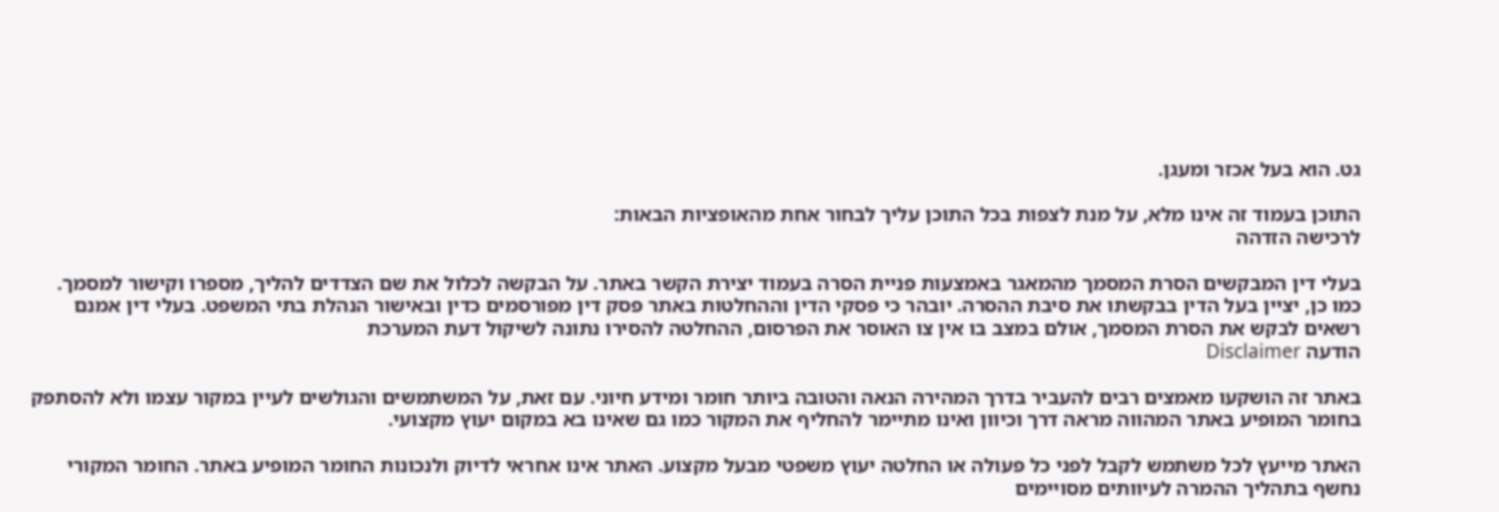גט. הוא בעל אכזר ומעגן.

התוכן בעמוד זה אינו מלא, על מנת לצפות בכל התוכן עליך לבחור אחת מהאופציות הבאות:
לרכישה הזדהה

בעלי דין המבקשים הסרת המסמך מהמאגר באמצעות פניית הסרה בעמוד יצירת הקשר באתר. על הבקשה לכלול את שם הצדדים להליך, מספרו וקישור למסמך. כמו כן, יציין בעל הדין בבקשתו את סיבת ההסרה. יובהר כי פסקי הדין וההחלטות באתר פסק דין מפורסמים כדין ובאישור הנהלת בתי המשפט. בעלי דין אמנם רשאים לבקש את הסרת המסמך, אולם במצב בו אין צו האוסר את הפרסום, ההחלטה להסירו נתונה לשיקול דעת המערכת
הודעה Disclaimer

באתר זה הושקעו מאמצים רבים להעביר בדרך המהירה הנאה והטובה ביותר חומר ומידע חיוני. עם זאת, על המשתמשים והגולשים לעיין במקור עצמו ולא להסתפק בחומר המופיע באתר המהווה מראה דרך וכיוון ואינו מתיימר להחליף את המקור כמו גם שאינו בא במקום יעוץ מקצועי.

האתר מייעץ לכל משתמש לקבל לפני כל פעולה או החלטה יעוץ משפטי מבעל מקצוע. האתר אינו אחראי לדיוק ולנכונות החומר המופיע באתר. החומר המקורי נחשף בתהליך ההמרה לעיוותים מסויימים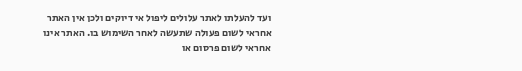ועד להעלתו לאתר עלולים ליפול אי דיוקים ולכן אין האתר אחראי לשום פעולה שתעשה לאחר השימוש בו. האתר אינו אחראי לשום פרסום או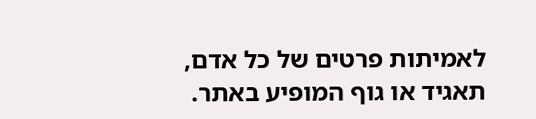לאמיתות פרטים של כל אדם, תאגיד או גוף המופיע באתר.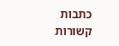כתבות קשורות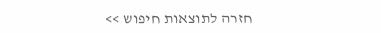חזרה לתוצאות חיפוש >>